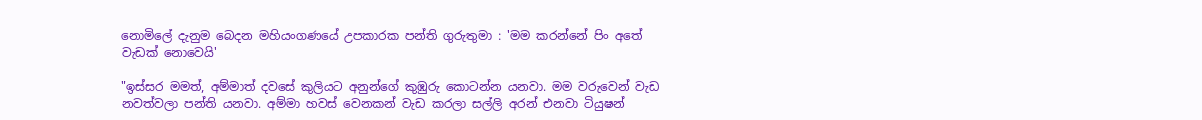නොමිලේ දැනුම බෙදන මහියංගණයේ උපකාරක පන්ති ගුරුතුමා : 'මම කරන්නේ පිං අතේ වැඩක් නොවෙයි'

"ඉස්සර මමත්, අම්මාත් දවසේ කුලියට අනුන්ගේ කුඹුරු කොටන්න යනවා. මම වරුවෙන් වැඩ නවත්වලා පන්ති යනවා. අම්මා හවස් වෙනකන් වැඩ කරලා සල්ලි අරන් එනවා ටියුෂන්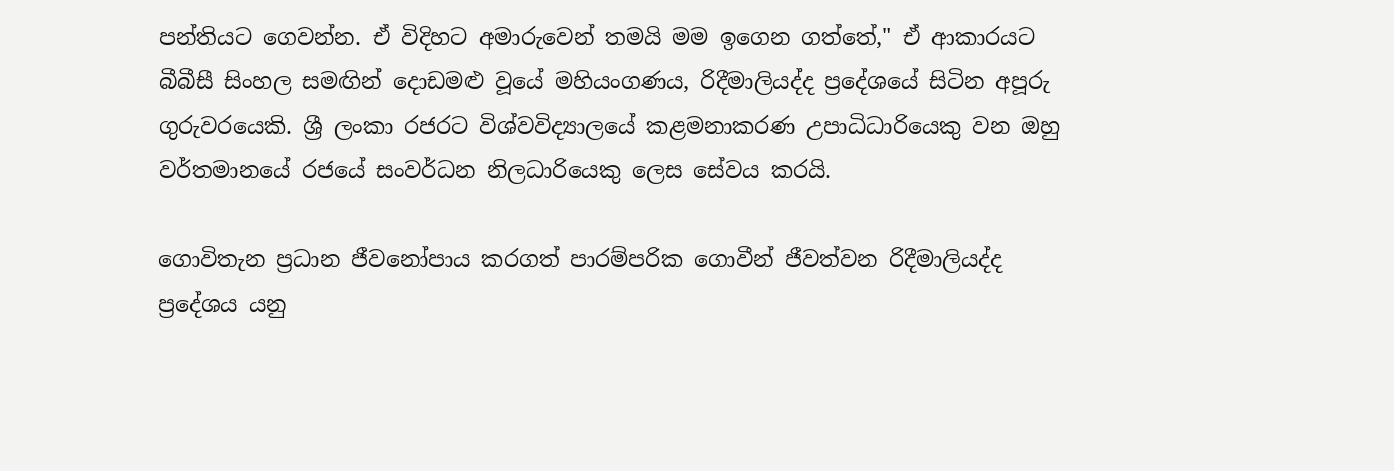පන්තියට ගෙවන්න. ඒ විදිහට අමාරුවෙන් තමයි මම ඉගෙන ගත්තේ," ඒ ආකාරයට බීබීසී සිංහල සමඟින් දොඩමළු වූයේ මහියංගණය, රිදීමාලියද්ද ප්‍රදේශයේ සිටින අපූරු ගුරුවරයෙකි. ශ්‍රී ලංකා රජරට විශ්වවිද්‍යාලයේ කළමනාකරණ උපාධිධාරියෙකු වන ඔහු වර්තමානයේ රජයේ සංවර්ධන නිලධාරියෙකු ලෙස සේවය කරයි.

ගොවිතැන ප්‍රධාන ජීවනෝපාය කරගත් පාරම්පරික ගොවීන් ජීවත්වන රිදීමාලියද්ද ප්‍රදේශය යනු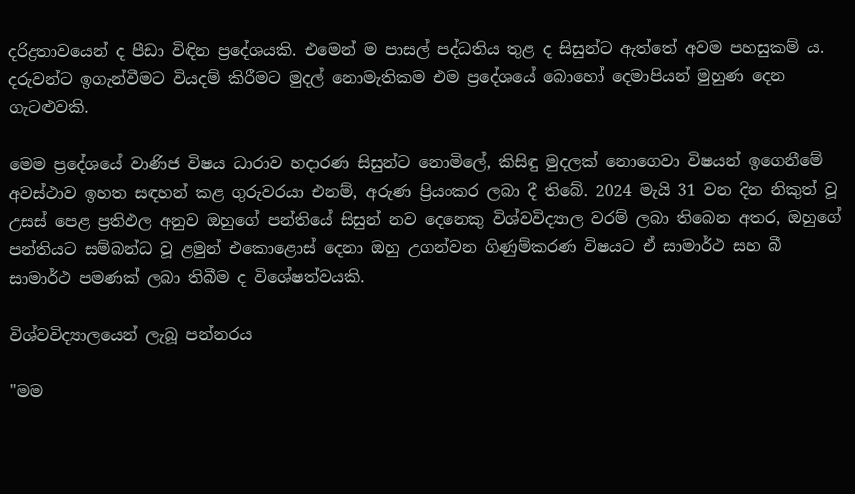දරිද්‍රතාවයෙන් ද පීඩා විඳින ප්‍රදේශයකි. එමෙන් ම පාසල් පද්ධතිය තුළ ද සිසුන්ට ඇත්තේ අවම පහසුකම් ය. දරුවන්ට ඉගැන්වීමට වියදම් කිරීමට මුදල් නොමැතිකම එම ප්‍රදේශයේ බොහෝ දෙමාපියන් මුහුණ දෙන ගැටළුවකි.

මෙම ප්‍රදේශයේ වාණිජ විෂය ධාරාව හදාරණ සිසුන්ට නොමිලේ, කිසිඳු මුදලක් නොගෙවා විෂයන් ඉගෙනීමේ අවස්ථාව ඉහත සඳහන් කළ ගුරුවරයා එනම්, අරුණ ප්‍රියංකර ලබා දී තිබේ. 2024 මැයි 31 වන දින නිකුත් වූ උසස් පෙළ ප්‍රතිඵල අනුව ඔහුගේ පන්තියේ සිසුන් නව දෙනෙකු විශ්වවිද්‍යාල වරම් ලබා තිබෙන අතර, ඔහුගේ පන්තියට සම්බන්ධ වූ ළමුන් එකොළොස් දෙනා ඔහු උගන්වන ගිණුම්කරණ විෂයට ඒ සාමාර්ථ සහ බී සාමාර්ථ පමණක් ලබා තිබීම ද විශේෂත්වයකි.

විශ්වවිද්‍යාලයෙන් ලැබූ පන්නරය

"මම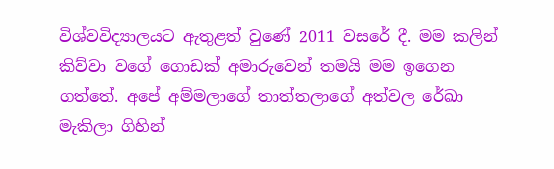විශ්වවිද්‍යාලයට ඇතුළත් වුණේ 2011 වසරේ දී. මම කලින් කිව්වා වගේ ගොඩක් අමාරුවෙන් තමයි මම ඉගෙන ගත්තේ. අපේ අම්මලාගේ තාත්තලාගේ අත්වල රේඛා මැකිලා ගිහින්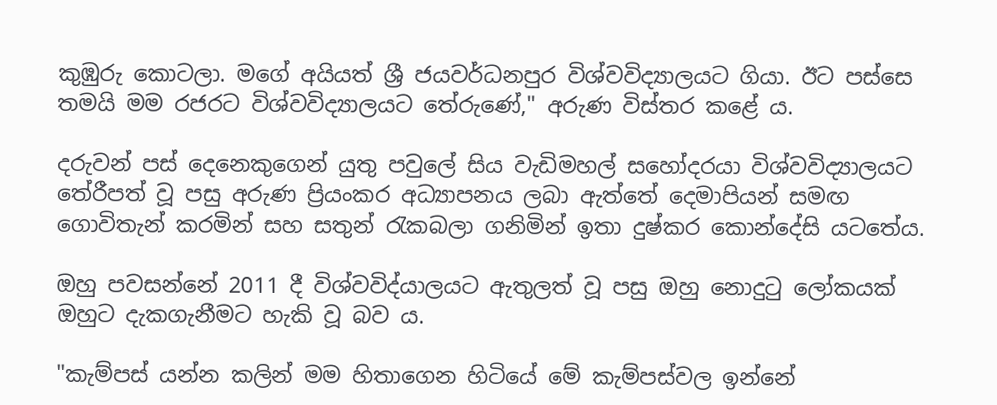කුඹුරු කොටලා. මගේ අයියත් ශ්‍රී ජයවර්ධනපුර විශ්වවිද්‍යාලයට ගියා. ඊට පස්සෙ තමයි මම රජරට විශ්වවිද්‍යාලයට තේරුණේ," අරුණ විස්තර කළේ ය.

දරුවන් පස් දෙනෙකුගෙන් යුතු පවුලේ සිය වැඩිමහල් සහෝදරයා විශ්වවිද්‍යාලයට තේරීපත් වූ පසු අරුණ ප්‍රියංකර අධ්‍යාපනය ලබා ඇත්තේ දෙමාපියන් සමඟ ගොවිතැන් කරමින් සහ සතුන් රැකබලා ගනිමින් ඉතා දුෂ්කර කොන්දේසි යටතේය.

ඔහු පවසන්නේ 2011 දී විශ්වවිද්යාලයට ඇතුලත් වූ පසු ඔහු නොදුටු ලෝකයක් ඔහුට දැකගැනීමට හැකි වූ බව ය.

"කැම්පස් යන්න කලින් මම හිතාගෙන හිටියේ මේ කැම්පස්වල ඉන්නේ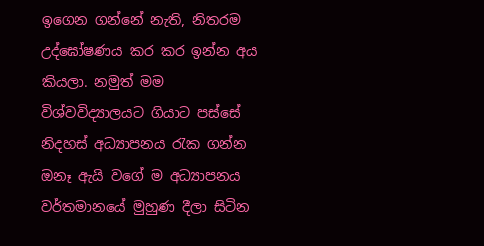ඉගෙන ගන්නේ නැති, නිතරම උද්ඝෝෂණය කර කර ඉන්න අය කියලා. නමුත් මම විශ්වවිද්‍යාලයට ගියාට පස්සේ නිදහස් අධ්‍යාපනය රැක ගන්න ඔනෑ ඇයි වගේ ම අධ්‍යාපනය වර්තමානයේ මුහුණ දීලා සිටින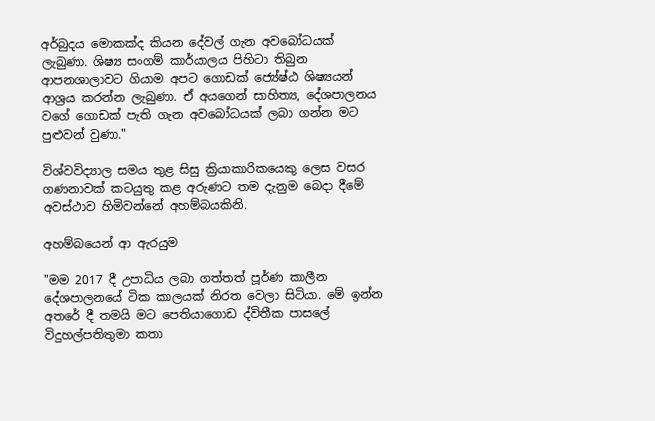අර්බුදය මොකක්ද කියන දේවල් ගැන අවබෝධයක් ලැබුණා. ශිෂ්‍ය සංගම් කාර්යාලය පිහිටා තිබුන ආපනශාලාවට ගියාම අපට ගොඩක් ජ්‍යේෂ්ඨ ශිෂ්‍යයන් ආශ්‍රය කරන්න ලැබුණා. ඒ අයගෙන් සාහිත්‍ය, දේශපාලනය වගේ ගොඩක් පැති ගැන අවබෝධයක් ලබා ගන්න මට පුළුවන් වුණා."

විශ්වවිද්‍යාල සමය තුළ සිසු ක්‍රියාකාරිකයෙකු ලෙස වසර ගණනාවක් කටයුතු කළ අරුණට තම දැනුම බෙදා දීමේ අවස්ථාව හිමිවන්නේ අහම්බයකිනි.

අහම්බයෙන් ආ ඇරයුම

"මම 2017 දී උපාධිය ලබා ගත්තත් පූර්ණ කාලීන දේශපාලනයේ ටික කාලයක් නිරත වෙලා සිටියා. මේ ඉන්න අතරේ දී තමයි මට පෙතියාගොඩ ද්විතීක පාසලේ විදුහල්පතිතුමා කතා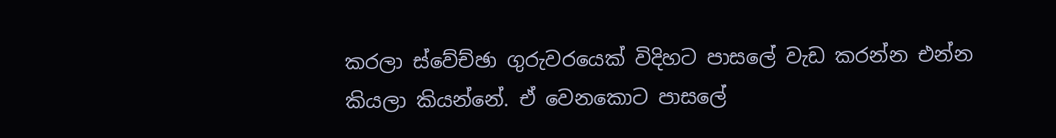කරලා ස්වේච්ඡා ගුරුවරයෙක් විදිහට පාසලේ වැඩ කරන්න එන්න කියලා කියන්නේ. ඒ වෙනකොට පාසලේ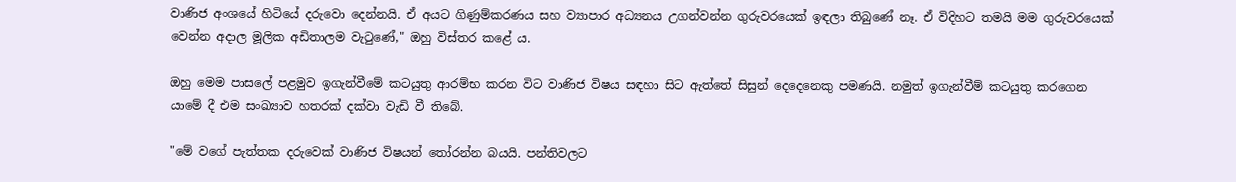වාණිජ අංශයේ හිටියේ දරුවො දෙන්නයි. ඒ අයට ගිණුම්කරණය සහ ව්‍යාපාර අධ්‍යනය උගන්වන්න ගුරුවරයෙක් ඉඳලා තිබුණේ නෑ. ඒ විදිහට තමයි මම ගුරුවරයෙක් වෙන්න අදාල මූලික අඩිතාලම වැටුණේ," ඔහු විස්තර කළේ ය.

ඔහු මෙම පාසලේ පළමුව ඉගැන්වීමේ කටයුතු ආරම්භ කරන විට වාණිජ විෂය සඳහා සිට ඇත්තේ සිසුන් දෙදෙනෙකු පමණයි. නමුත් ඉගැන්වීම් කටයුතු කරගෙන යාමේ දී එම සංඛ්‍යාව හතරක් දක්වා වැඩි වී තිබේ.

"මේ වගේ පැත්තක දරුවෙක් වාණිජ විෂයන් තෝරන්න බයයි. පන්තිවලට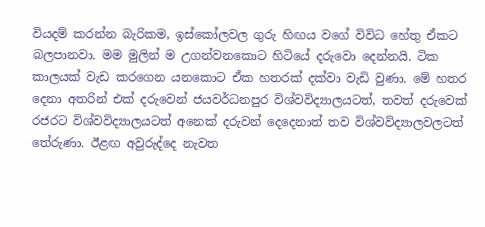වියදම් කරන්න බැරිකම, ඉස්කෝලවල ගුරු හිඟය වගේ විවිධ හේතු ඒකට බලපානවා. මම මුලින් ම උගන්වනකොට හිටියේ දරුවො දෙන්නයි. ටික කාලයක් වැඩ කරගෙන යනකොට ඒක හතරක් දක්වා වැඩි වුණා. මේ හතර දෙනා අතරින් එක් දරුවෙන් ජයවර්ධනපුර විශ්වවිද්‍යාලයටත්, තවත් දරුවෙක් රජරට විශ්වවිද්‍යාලයටත් අනෙක් දරුවන් දෙදෙනාත් තව විශ්වවිද්‍යාලවලටත් තේරුණා. ඊළඟ අවුරුද්දෙ නැවත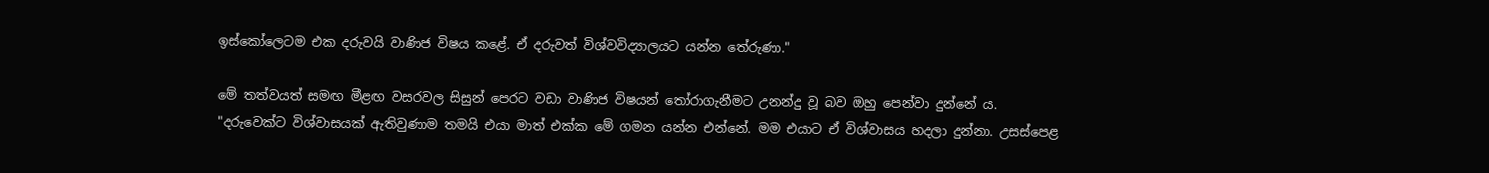ඉස්කෝලෙටම එක දරුවයි වාණිජ විෂය කළේ. ඒ දරුවත් විශ්වවිද්‍යාලයට යන්න තේරුණා."

මේ තත්වයත් සමඟ මීළඟ වසරවල සිසුන් පෙරට වඩා වාණිජ විෂයන් තෝරාගැනීමට උනන්දු වූ බව ඔහු පෙන්වා දුන්නේ ය. "දරුවෙක්ට විශ්වාසයක් ඇතිවුණාම තමයි එයා මාත් එක්ක මේ ගමන යන්න එන්නේ. මම එයාට ඒ විශ්වාසය හදලා දුන්නා. උසස්පෙළ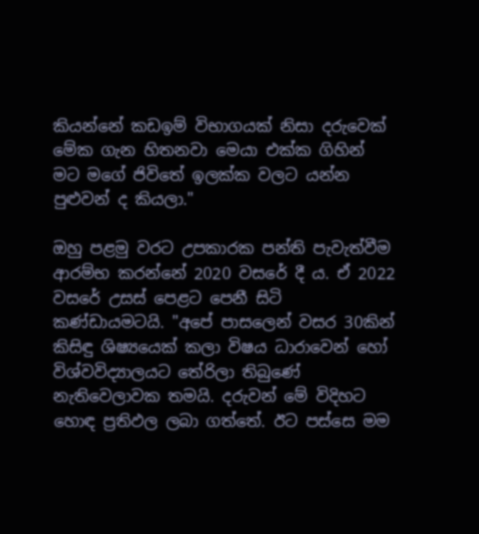කියන්නේ කඩඉම් විභාගයක් නිසා දරුවෙක් මේක ගැන හිතනවා මෙයා එක්ක ගිහින් මට මගේ ජිවිතේ ඉලක්ක වලට යන්න පුළුවන් ද කියලා."

ඔහු පළමු වරට උපකාරක පන්ති පැවැත්වීම ආරම්භ කරන්නේ 2020 වසරේ දී ය. ඒ 2022 වසරේ උසස් පෙළට පෙනී සිටි කණ්ඩායමටයි. "අපේ පාසලෙන් වසර 30කින් කිසිඳු ශිෂ්‍යයෙක් කලා විෂය ධාරාවෙන් හෝ විශ්වවිද්‍යාලයට තේරිලා තිබුණේ නැතිවෙලාවක තමයි. දරුවන් මේ විදිහට හොඳ ප්‍රතිඵල ලබා ගත්තේ. ඊට පස්සෙ මම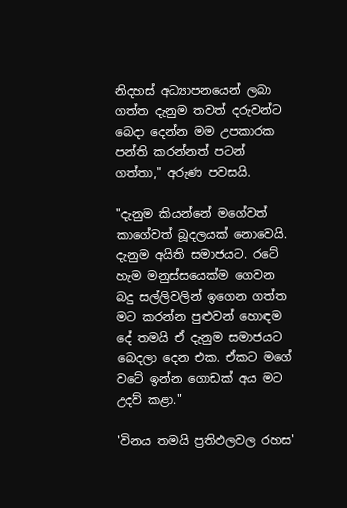නිදහස් අධ්‍යාපනයෙන් ලබා ගත්ත දැනුම තවත් දරුවන්ට බෙදා දෙන්න මම උපකාරක පන්ති කරන්නත් පටන් ගත්තා," අරුණ පවසයි.

"දැනුම කියන්නේ මගේවත් කාගේවත් බූදලයක් නොවෙයි. දැනුම අයිති සමාජයට. රටේ හැම මනුස්සයෙක්ම ගෙවන බදු සල්ලිවලින් ඉගෙන ගත්ත මට කරන්න පුළුවන් හොඳම දේ තමයි ඒ දැනුම සමාජයට බෙදලා දෙන එක. ඒකට මගේ වටේ ඉන්න ගොඩක් අය මට උදව් කළා."

'විනය තමයි ප්‍රතිඵලවල රහස'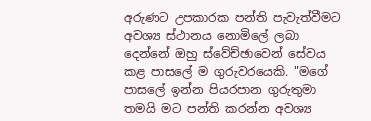අරුණට උපකාරක පන්ති පැවැත්වීමට අවශ්‍ය ස්ථානය නොමිලේ ලබා දෙන්නේ ඔහු ස්වේච්ඡාවෙන් සේවය කළ පාසලේ ම ගුරුවරයෙකි. "මගේ පාසලේ ඉන්න පියරපාන ගුරුතුමා තමයි මට පන්ති කරන්න අවශ්‍ය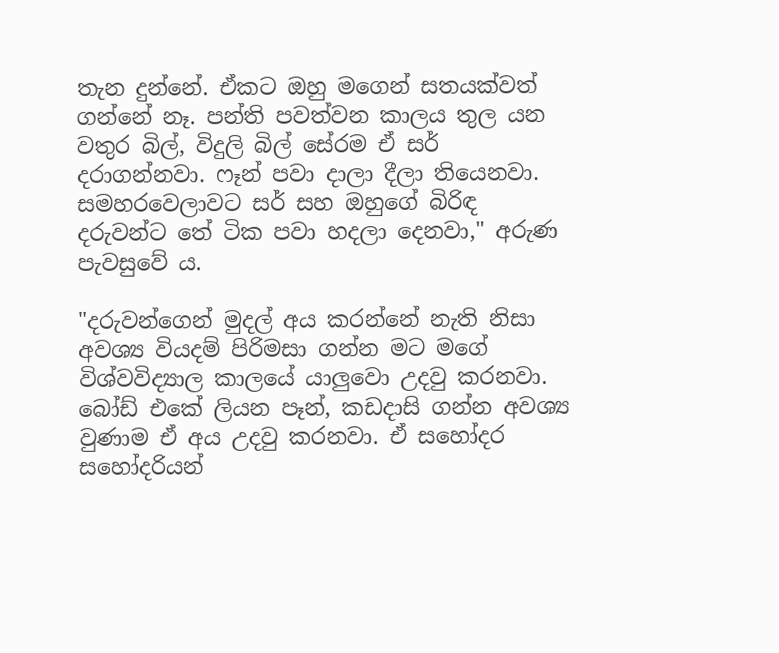තැන දුන්නේ. ඒකට ඔහු මගෙන් සතයක්වත් ගන්නේ නෑ. පන්ති පවත්වන කාලය තුල යන වතුර බිල්, විදුලි බිල් සේරම ඒ සර් දරාගන්නවා. ෆෑන් පවා දාලා දීලා තියෙනවා. සමහරවෙලාවට සර් සහ ඔහුගේ බිරිඳ දරුවන්ට තේ ටික පවා හදලා දෙනවා," අරුණ පැවසුවේ ය.

"දරුවන්ගෙන් මුදල් අය කරන්නේ නැති නිසා අවශ්‍ය වියදම් පිරිමසා ගන්න මට මගේ විශ්වවිද්‍යාල කාලයේ යාලුවො උදවු කරනවා. බෝඩ් එකේ ලියන පෑන්, කඩදාසි ගන්න අවශ්‍ය වුණාම ඒ අය උදවු කරනවා. ඒ සහෝදර සහෝදරියන්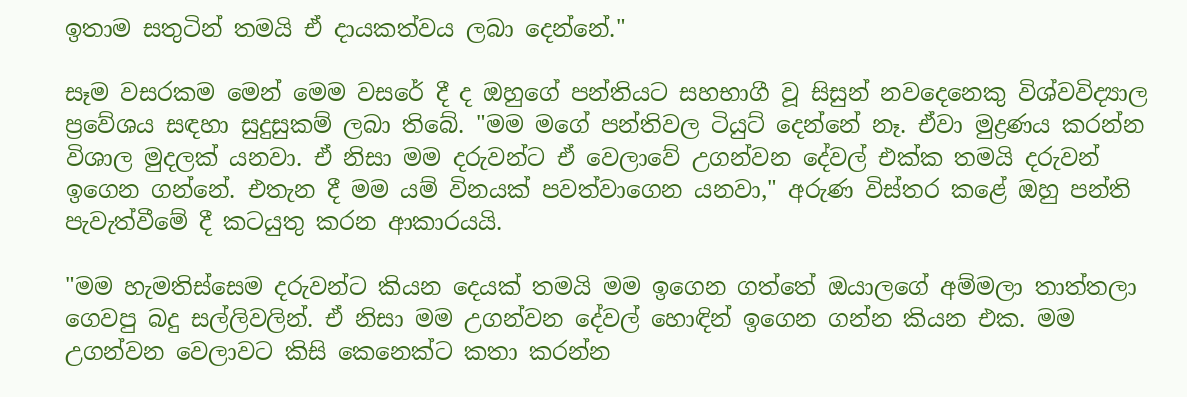ඉතාම සතුටින් තමයි ඒ දායකත්වය ලබා දෙන්නේ."

සෑම වසරකම මෙන් මෙම වසරේ දී ද ඔහුගේ පන්තියට සහභාගී වූ සිසුන් නවදෙනෙකු විශ්වවිද්‍යාල ප්‍රවේශය සඳහා සුදුසුකම් ලබා තිබේ. "මම මගේ පන්තිවල ටියුට් දෙන්නේ නෑ. ඒවා මුද්‍රණය කරන්න විශාල මුදලක් යනවා. ඒ නිසා මම දරුවන්ට ඒ වෙලාවේ උගන්වන දේවල් එක්ක තමයි දරුවන් ඉගෙන ගන්නේ. එතැන දී මම යම් විනයක් පවත්වාගෙන යනවා," අරුණ විස්තර කළේ ඔහු පන්ති පැවැත්වීමේ දී කටයුතු කරන ආකාරයයි.

"මම හැමතිස්සෙම දරුවන්ට කියන දෙයක් තමයි මම ඉගෙන ගත්තේ ඔයාලගේ අම්මලා තාත්තලා ගෙවපු බදු සල්ලිවලින්. ඒ නිසා මම උගන්වන දේවල් හොඳින් ඉගෙන ගන්න කියන එක. මම උගන්වන වෙලාවට කිසි කෙනෙක්ට කතා කරන්න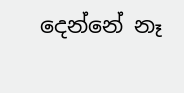දෙන්නේ නෑ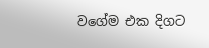වගේම එක දිගට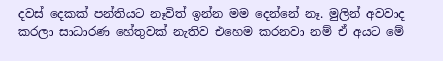දවස් දෙකක් පන්තියට නෑවිත් ඉන්න මම දෙන්නේ නෑ. මුලින් අවවාද කරලා සාධාරණ හේතුවක් නැතිව එහෙම කරනවා නම් ඒ අයට මේ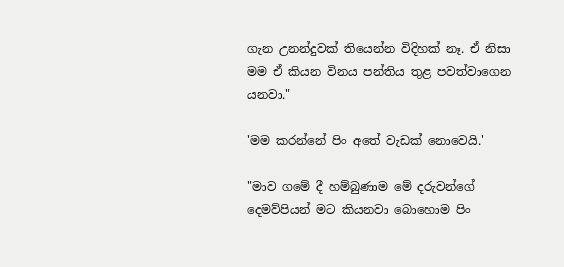ගැන උනන්දුවක් තියෙන්න විදිහක් නෑ. ඒ නිසා මම ඒ කියන විනය පන්තිය තුළ පවත්වාගෙන යනවා."

'මම කරන්නේ පිං අතේ වැඩක් නොවෙයි.'

"මාව ගමේ දී හම්බුණාම මේ දරුවන්ගේ දෙමව්පියන් මට කියනවා බොහොම පිං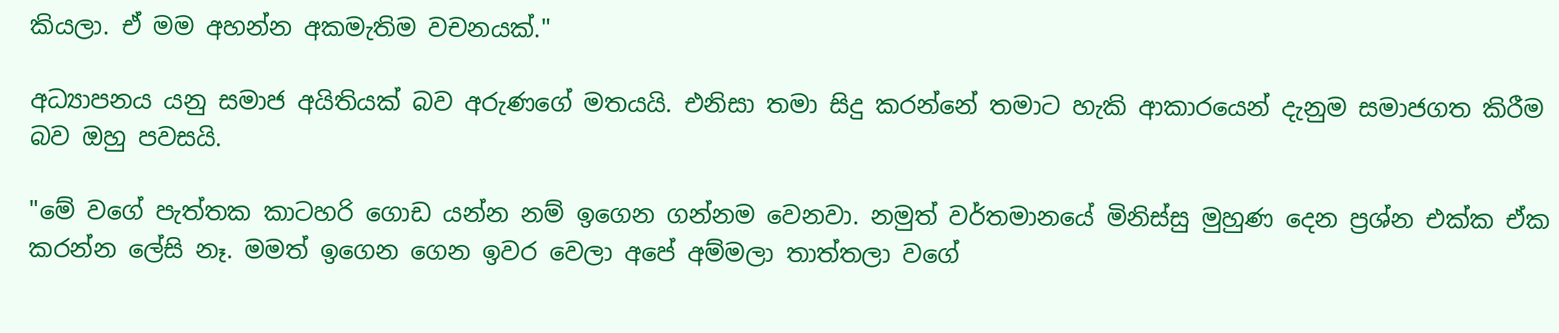කියලා. ඒ මම අහන්න අකමැතිම වචනයක්."

අධ්‍යාපනය යනු සමාජ අයිතියක් බව අරුණගේ මතයයි. එනිසා තමා සිදු කරන්නේ තමාට හැකි ආකාරයෙන් දැනුම සමාජගත කිරීම බව ඔහු පවසයි.

"මේ වගේ පැත්තක කාටහරි ගොඩ යන්න නම් ඉගෙන ගන්නම වෙනවා. නමුත් වර්තමානයේ මිනිස්සු මුහුණ දෙන ප්‍රශ්න එක්ක ඒක කරන්න ලේසි නෑ. මමත් ඉගෙන ගෙන ඉවර වෙලා අපේ අම්මලා තාත්තලා වගේ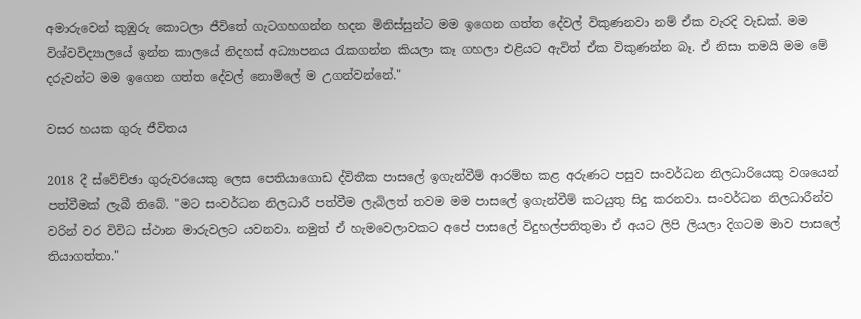අමාරුවෙන් කුඹුරු කොටලා ජීවිතේ ගැටගහගන්න හදන මිනිස්සුන්ට මම ඉගෙන ගත්ත දේවල් විකුණනවා නම් ඒක වැරදි වැඩක්. මම විශ්වවිද්‍යාලයේ ඉන්න කාලයේ නිදහස් අධ්‍යාපනය රැකගන්න කියලා කෑ ගහලා එළියට ඇවිත් ඒක විකුණන්න බෑ. ඒ නිසා තමයි මම මේ දරුවන්ට මම ඉගෙන ගත්ත දේවල් නොමිලේ ම උගන්වන්නේ."

වසර හයක ගුරු ජීවිතය

2018 දී ස්වේච්ඡා ගුරුවරයෙකු ලෙස පෙතියාගොඩ ද්විතීක පාසලේ ඉගැන්වීම් ආරම්භ කළ අරුණට පසුව සංවර්ධන නිලධාරියෙකු වශයෙන් පත්වීමක් ලැබී තිබේ. "මට සංවර්ධන නිලධාරී පත්වීම ලැබිලත් තවම මම පාසලේ ඉගැන්වීම් කටයුතු සිදු කරනවා. සංවර්ධන නිලධාරීන්ව වරින් වර විවිධ ස්ථාන මාරුවලට යවනවා. නමුත් ඒ හැමවෙලාවකට අපේ පාසලේ විදුහල්පතිතුමා ඒ අයට ලිපි ලියලා දිගටම මාව පාසලේ තියාගත්තා."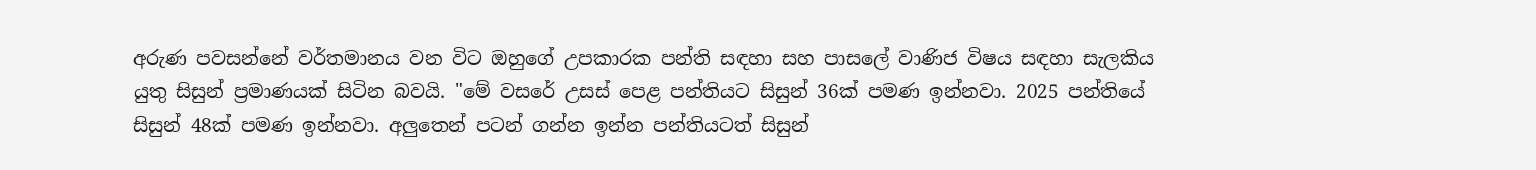අරුණ පවසන්නේ වර්තමානය වන විට ඔහුගේ උපකාරක පන්ති සඳහා සහ පාසලේ වාණිජ විෂය සඳහා සැලකිය යුතු සිසුන් ප්‍රමාණයක් සිටින බවයි. "මේ වසරේ උසස් පෙළ පන්තියට සිසුන් 36ක් පමණ ඉන්නවා. 2025 පන්තියේ සිසුන් 48ක් පමණ ඉන්නවා. අලුතෙන් පටන් ගන්න ඉන්න පන්තියටත් සිසුන්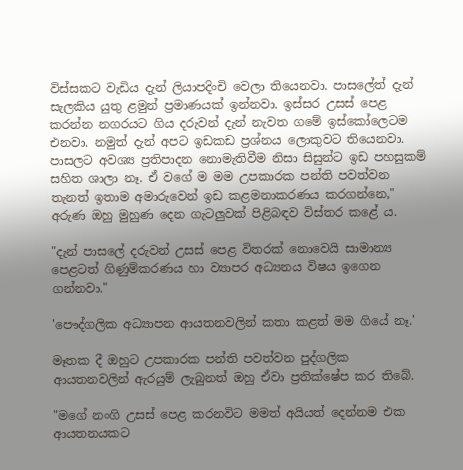විස්සකට වැඩිය දැන් ලියාපදිංචි වෙලා තියෙනවා. පාසලේත් දැන් සැලකිය යුතු ළමුන් ප්‍රමාණයක් ඉන්නවා. ඉස්සර උසස් පෙළ කරන්න නගරයට ගිය දරුවන් දැන් නැවත ගමේ ඉස්කෝලෙටම එනවා. නමුත් දැන් අපට ඉඩකඩ ප්‍රශ්නය ලොකුවට තියෙනවා. පාසලට අවශ්‍ය ප්‍රතිපාදන නොමැතිවීම නිසා සිසුන්ට ඉඩ පහසුකම් සහිත ශාලා නෑ. ඒ වගේ ම මම උපකාරක පන්ති පවත්වන තැනත් ඉතාම අමාරුවෙන් ඉඩ කළමනාකරණය කරගන්නෙ," අරුණ ඔහු මුහුණ දෙන ගැටලුවක් පිළිබඳව විස්තර කළේ ය.

"දැන් පාසලේ දරුවන් උසස් පෙළ විතරක් නොවෙයි සාමාන්‍ය පෙළටත් ගිණුම්කරණය හා ව්‍යාපර අධ්‍යනය විෂය ඉගෙන ගන්නවා."

'පෞද්ගලික අධ්‍යාපන ආයතනවලින් කතා කළත් මම ගියේ නෑ.'

මෑතක දී ඔහුට උපකාරක පන්ති පවත්වන පුද්ගලික ආයතනවලින් ඇරයුම් ලැබුනත් ඔහු ඒවා ප්‍රතික්ෂේප කර තිබේ.

"මගේ නංගි උසස් පෙළ කරනවිට මමත් අයියත් දෙන්නම එක ආයතනයකට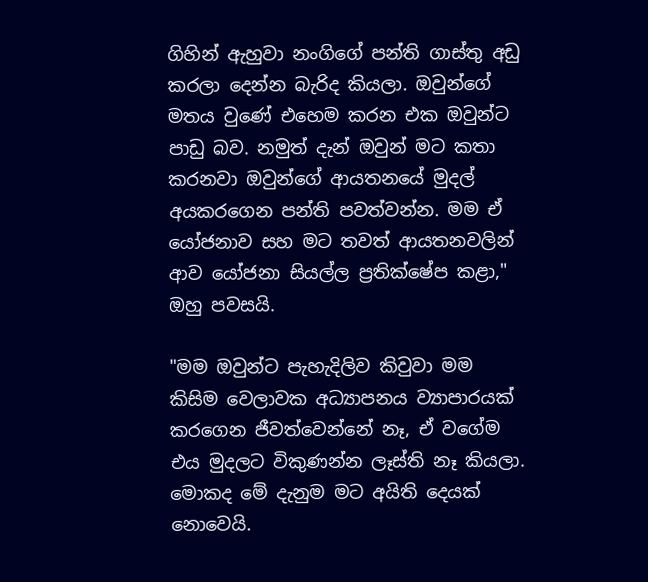ගිහින් ඇහුවා නංගිගේ පන්ති ගාස්තු අඩු කරලා දෙන්න බැරිද කියලා. ඔවුන්ගේ මතය වුණේ එහෙම කරන එක ඔවුන්ට පාඩු බව. නමුත් දැන් ඔවුන් මට කතා කරනවා ඔවුන්ගේ ආයතනයේ මුදල් අයකරගෙන පන්ති පවත්වන්න. මම ඒ යෝජනාව සහ මට තවත් ආයතනවලින් ආව යෝජනා සියල්ල ප්‍රතික්ෂේප කළා," ඔහු පවසයි.

"මම ඔවුන්ට පැහැදිලිව කිවුවා මම කිසිම වෙලාවක අධ්‍යාපනය ව්‍යාපාරයක් කරගෙන ජීවත්වෙන්නේ නෑ, ඒ වගේම එය මුදලට විකුණන්න ලෑස්ති නෑ කියලා. මොකද මේ දැනුම මට අයිති දෙයක් නොවෙයි.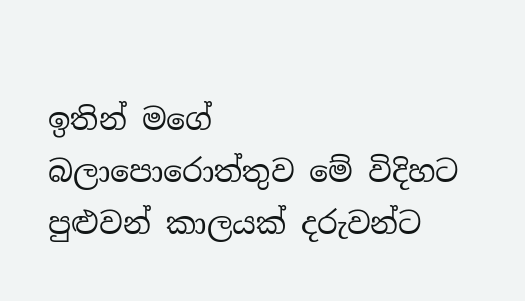ඉතින් මගේ බලාපොරොත්තුව මේ විදිහට පුළුවන් කාලයක් දරුවන්ට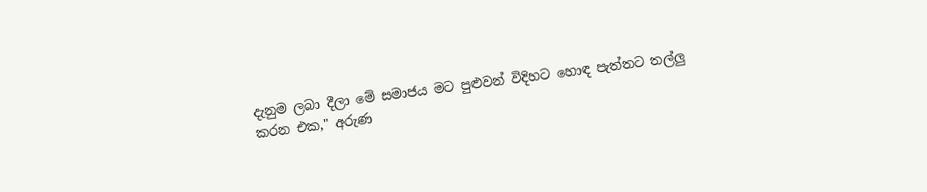දැනුම ලබා දීලා මේ සමාජය මට පුළුවන් විදිහට හොඳ පැත්තට තල්ලු කරන එක," අරුණ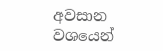අවසාන වශයෙන්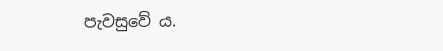පැවසුවේ ය.